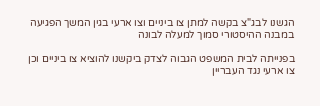הגשנו לבג"צ בקשה למתן צו ביניים וצו ארעי בגין המשך הפגיעה במבנה ההיסטורי סמוך למעלה לבונה

בפנייתה לבית המשפט הגבוה לצדק ביקשנו להוציא צו ביניים וכן צו ארעי נגד העבריין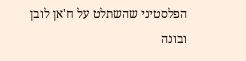הפלסטיני שהשתלט על ח'אן לובן ובונה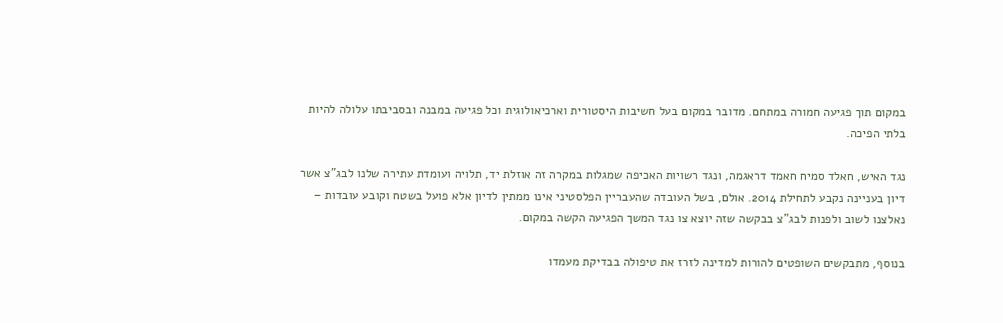במקום תוך פגיעה חמורה במתחם. מדובר במקום בעל חשיבות היסטורית וארכיאולוגית וכל פגיעה במבנה ובסביבתו עלולה להיות בלתי הפיכה.

נגד האיש, חאלד סמיח חאמד דראגמה, ונגד רשויות האכיפה שמגלות במקרה זה אוזלת יד, תלויה ועומדת עתירה שלנו לבג"צ אשר דיון בעניינה נקבע לתחילת 2014. אולם, בשל העובדה שהעבריין הפלסטיני אינו ממתין לדיון אלא פועל בשטח וקובע עובדות – נאלצנו לשוב ולפנות לבג"צ בבקשה שזה יוצא צו נגד המשך הפגיעה הקשה במקום.

בנוסף, מתבקשים השופטים להורות למדינה לזרז את טיפולה בבדיקת מעמדו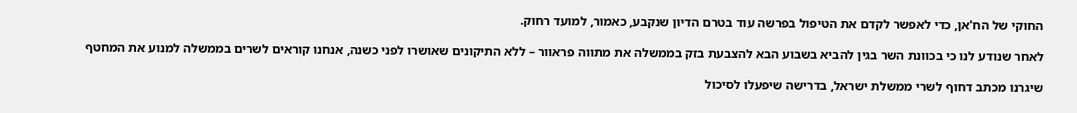החוקי של הח'אן, כדי לאפשר לקדם את הטיפול בפרשה עוד בטרם הדיון שנקבע, כאמור, למועד רחוק.

לאחר שנודע לנו כי בכוונת השר בגין להביא בשבוע הבא להצבעת בזק בממשלה את מתווה פראוור – ללא התיקונים שאושרו לפני כשנה, אנחנו קוראים לשרים בממשלה למנוע את המחטף

שיגרנו מכתב דחוף לשרי ממשלת ישראל, בדרישה שיפעלו לסיכול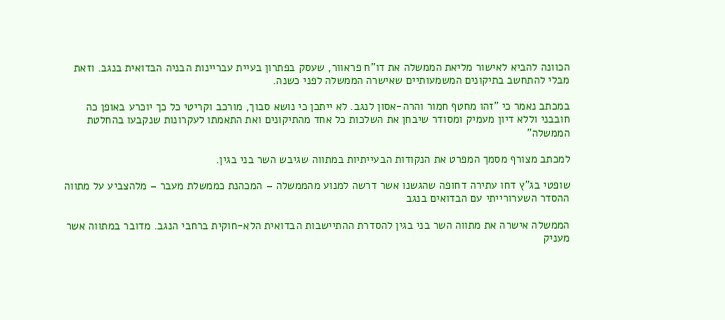הכוונה להביא לאישור מליאת הממשלה את דו"ח פראוור, שעסק בפתרון בעיית עבריינות הבניה הבדואית בנגב. וזאת מבלי להתחשב בתיקונים המשמעותיים שאישרה הממשלה לפני כשנה.

במכתב נאמר כי "זהו מחטף חמור והרה-אסון לנגב. לא ייתכן כי נושא סבוך, מורכב וקריטי כל כך יוכרע באופן כה חובבני וללא דיון מעמיק ומסודר שיבחן את השלכות כל אחד מהתיקונים ואת התאמתו לעקרונות שנקבעו בהחלטת הממשלה"

למכתב מצורף מסמך המפרט את הנקודות הבעייתיות במתווה שגיבש השר בני בגין.

שופטי בג"ץ דחו עתירה דחופה שהגשנו אשר דרשה למנוע מהממשלה – המכהנת כממשלת מעבר – מלהצביע על מתווה ההסדר השערורייתי עם הבדואים בנגב

הממשלה אישרה את מתווה השר בני בגין להסדרת ההתיישבות הבדואית הלא-חוקית ברחבי הנגב. מדובר במתווה אשר מעניק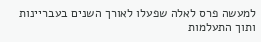למעשה פרס לאלה שפעלו לאורך השנים בעבריינות ותוך התעלמות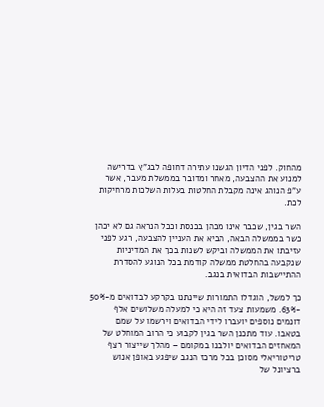מהחוק. לפני הדיון הגשנו עתירה דחופה לבג"ץ בדרישה למנוע את ההצבעה, מאחר ומדובר בממשלת מעבר, אשר ע"פ הנוהג אינה מקבלת החלטות בעלות השלכות מרחיקות לכת.

השר בגין, שכבר אינו מכהן בכנסת וככל הנראה גם לא יכהן כשר בממשלה הבאה, הביא את העניין להצבעה, רגע לפני עזיבתו את הממשלה וביקש לשנות בכך את המדיניות שנקבעה בהחלטת ממשלה קודמת בכל הנוגע להסדרת ההתיישבות הבדואית בנגב.

כך למשל, הוגדלו התמורות שיינתנו בקרקע לבדואים מ-50% -63%. משמעות צעד זה היא כי למעלה משלושים אלף דונמים נוספים יועברו לידי הבדואים וירשמו על שמם בטאבו. עוד מתכנן השר בגין לקבוע כי הרוב המוחלט של המאחזים הבדואים יולבנו במקומם – מהלך שייצור רצף טריטוריאלי מסוכן בכל מרכז הנגב שיפגע באופן אנוש ברציונל של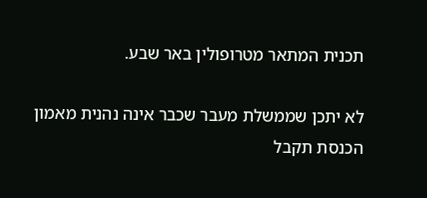תכנית המתאר מטרופולין באר שבע.

לא יתכן שממשלת מעבר שכבר אינה נהנית מאמון הכנסת תקבל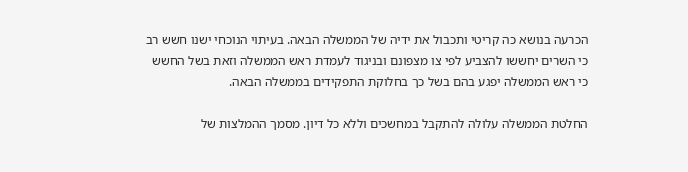הכרעה בנושא כה קריטי ותכבול את ידיה של הממשלה הבאה. בעיתוי הנוכחי ישנו חשש רב כי השרים יחששו להצביע לפי צו מצפונם ובניגוד לעמדת ראש הממשלה וזאת בשל החשש כי ראש הממשלה יפגע בהם בשל כך בחלוקת התפקידים בממשלה הבאה.

החלטת הממשלה עלולה להתקבל במחשכים וללא כל דיון. מסמך ההמלצות של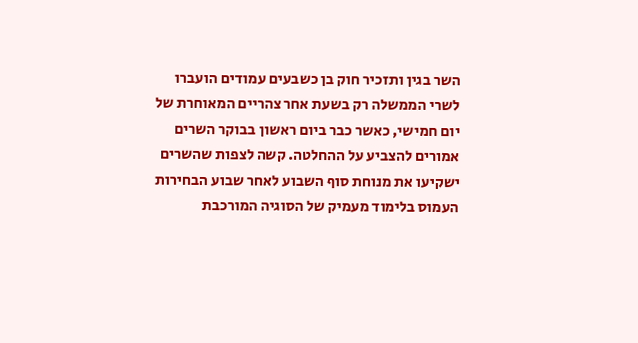השר בגין ותזכיר חוק בן כשבעים עמודים הועברו לשרי הממשלה רק בשעת אחר צהריים המאוחרת של יום חמישי, כאשר כבר ביום ראשון בבוקר השרים אמורים להצביע על ההחלטה. קשה לצפות שהשרים ישקיעו את מנוחת סוף השבוע לאחר שבוע הבחירות העמוס בלימוד מעמיק של הסוגיה המורכבת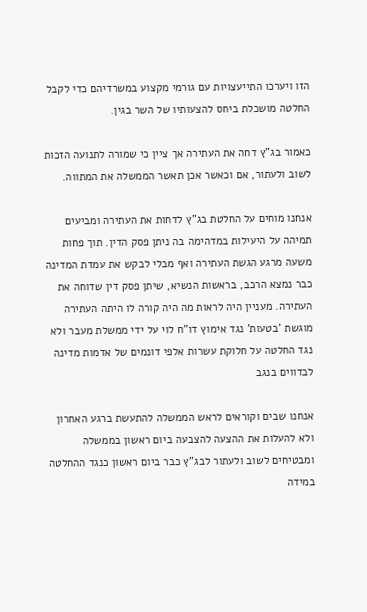הזו ויערכו התייעצויות עם גורמי מקצוע במשרדיהם כדי לקבל החלטה מושכלת ביחס להצעותיו של השר בגין.

כאמור בג"ץ דחה את העתירה אך ציין כי שמורה לתנועה הזכות לשוב ולעתור, אם וכאשר אכן תאשר הממשלה את המתווה.

אנחנו מוחים על החלטת בג"ץ לדחות את העתירה ומביעים תמיהה על היעילות במדהימה בה ניתן פסק הדין. תוך פחות משעה מרגע הגשת העתירה ואף מבלי לבקש את עמדת המדינה כבר נמצא הרכב, בראשות הנשיא, שיתן פסק דין שדוחה את העתירה. מעניין היה לראות מה היה קורה לו היתה העתירה מוגשת 'בטעות' נגד אימוץ דו"ח לוי על ידי ממשלת מעבר ולא נגד החלטה על חלוקת עשרות אלפי דונמים של אדמות מדינה לבדווים בנגב

אנחנו שבים וקוראים לראש הממשלה להתעשת ברגע האחרון ולא להעלות את ההצעה להצבעה ביום ראשון בממשלה ומבטיחים לשוב ולעתור לבג"ץ כבר ביום ראשון כנגד ההחלטה במידה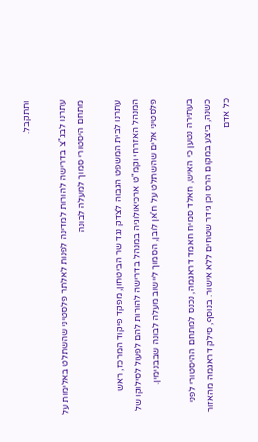ותתקבל.

עתרנו לבג"צ בדרישה להורות למדינה לפנות לאלתר פלסטיני שהשתלט באלימות על מתחם היסטורי סמוך למעלה לבונה

עתרנו לבית המשפט הגבוה לצדק נגד שר הביטחון, מפקד פיקוד המרכז, ראש המנהל האזרחי וקמ"ט ארכיאולוגיה במנהל בדרישה להורות להם לפעול לסילוקו של פלסטיני אלים שהשתלט על ח'אן לובן, הסמוך ליישוב מעלה לבונה שבבנימין.

בעתירה נטען כי האיש, חאלד סמיח חאמד דראגמה, נכנס למתחם ההיסטורי לפני כשנה, ביצע במקום הרס וכן גידר שטחים ללא אישור. בנוסף, סילק דראגמה מהאזור כל אדם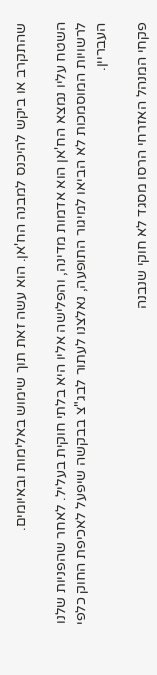שהתקרב או ביקש להיכנס למבנה הח'אן. הוא עשה זאת תוך שימוש באלימות ובאיומים.

השטח עליו נמצא הח'אן הוא אדמות מדינה, והפלישה אליו היא בלתי חוקית בעליל. לאחר שהפניות שלנו לרשויות המוסמכות לא הביאו למיגור התופעה, נאלצנו לעתור לבג"צ בבקשה שיפעל לאכיפת החוק כלפי העבריין.

פקחי המנהל האזרחי הרסו מסגד לא חוקי שנבנה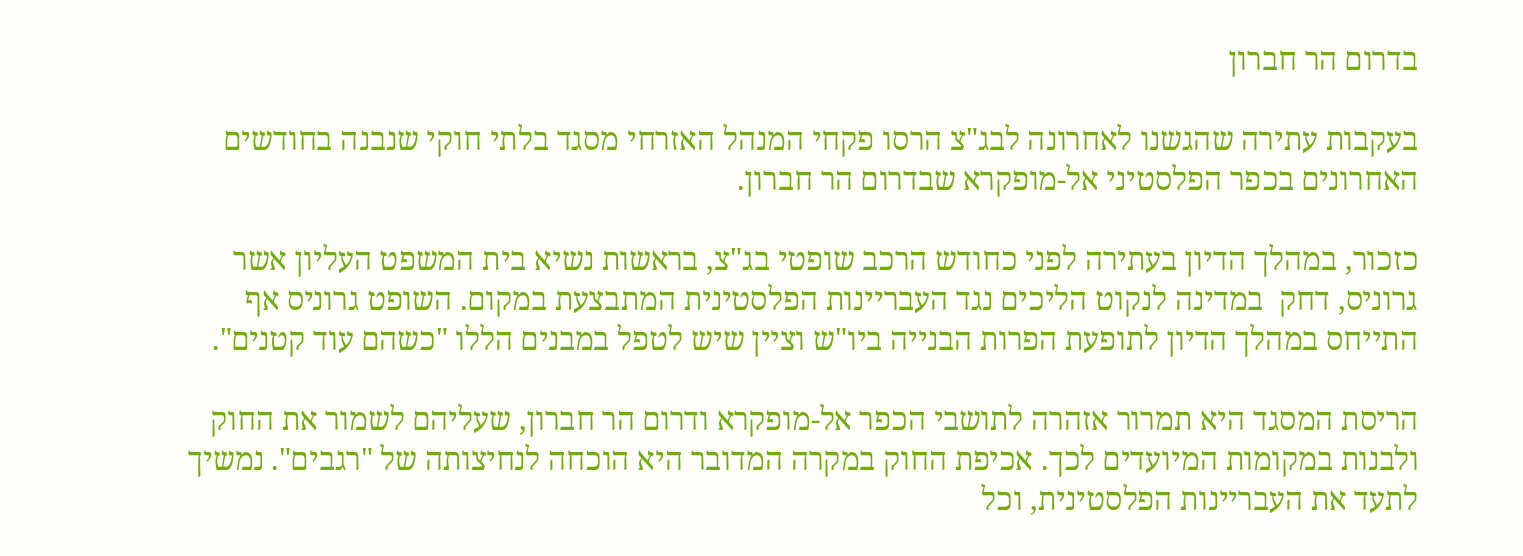בדרום הר חברון

בעקבות עתירה שהגשנו לאחרונה לבג"צ הרסו פקחי המנהל האזרחי מסגד בלתי חוקי שנבנה בחודשים האחרונים בכפר הפלסטיני אל-מופקרא שבדרום הר חברון.

כזכור, במהלך הדיון בעתירה לפני כחודש הרכב שופטי בג"צ, בראשות נשיא בית המשפט העליון אשר גרוניס, דחק  במדינה לנקוט הליכים נגד העבריינות הפלסטינית המתבצעת במקום. השופט גרוניס אף התייחס במהלך הדיון לתופעת הפרות הבנייה ביו"ש וציין שיש לטפל במבנים הללו "כשהם עוד קטנים".

הריסת המסגד היא תמרור אזהרה לתושבי הכפר אל-מופקרא ודרום הר חברון, שעליהם לשמור את החוק ולבנות במקומות המיועדים לכך. אכיפת החוק במקרה המדובר היא הוכחה לנחיצותה של "רגבים". נמשיך לתעד את העבריינות הפלסטינית, וכל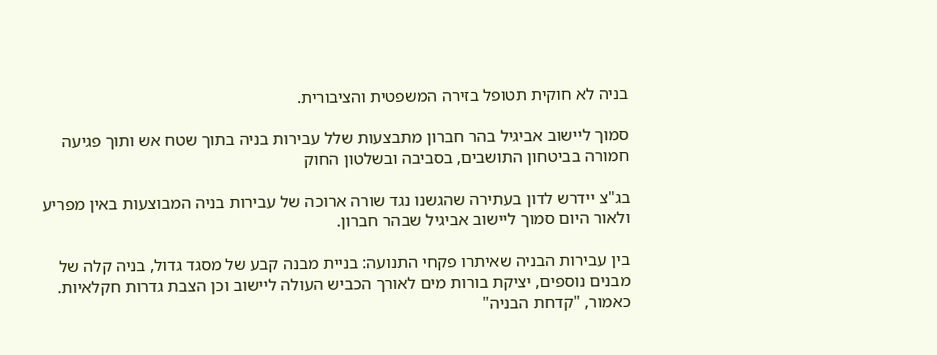בניה לא חוקית תטופל בזירה המשפטית והציבורית.

סמוך ליישוב אביגיל בהר חברון מתבצעות שלל עבירות בניה בתוך שטח אש ותוך פגיעה חמורה בביטחון התושבים, בסביבה ובשלטון החוק

בג"צ יידרש לדון בעתירה שהגשנו נגד שורה ארוכה של עבירות בניה המבוצעות באין מפריע ולאור היום סמוך ליישוב אביגיל שבהר חברון.

בין עבירות הבניה שאיתרו פקחי התנועה: בניית מבנה קבע של מסגד גדול, בניה קלה של מבנים נוספים, יציקת בורות מים לאורך הכביש העולה ליישוב וכן הצבת גדרות חקלאיות. כאמור, "קדחת הבניה"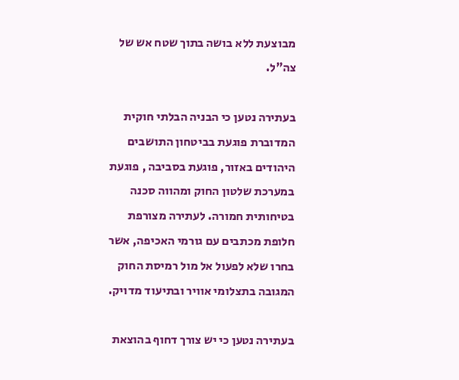מבוצעת ללא בושה בתוך שטח אש של צה"ל.

בעתירה נטען כי הבניה הבלתי חוקית המדוברת פוגעת בביטחון התושבים היהודים באזור, פוגעת בסביבה , פוגעת במערכת שלטון החוק ומהווה סכנה בטיחותית חמורה. לעתירה מצורפת חלופת מכתבים עם גורמי האכיפה, אשר בחרו שלא לפעול אל מול רמיסת החוק המגובה בתצלומי אוויר ובתיעוד מדויק.

בעתירה נטען כי יש צורך דחוף בהוצאת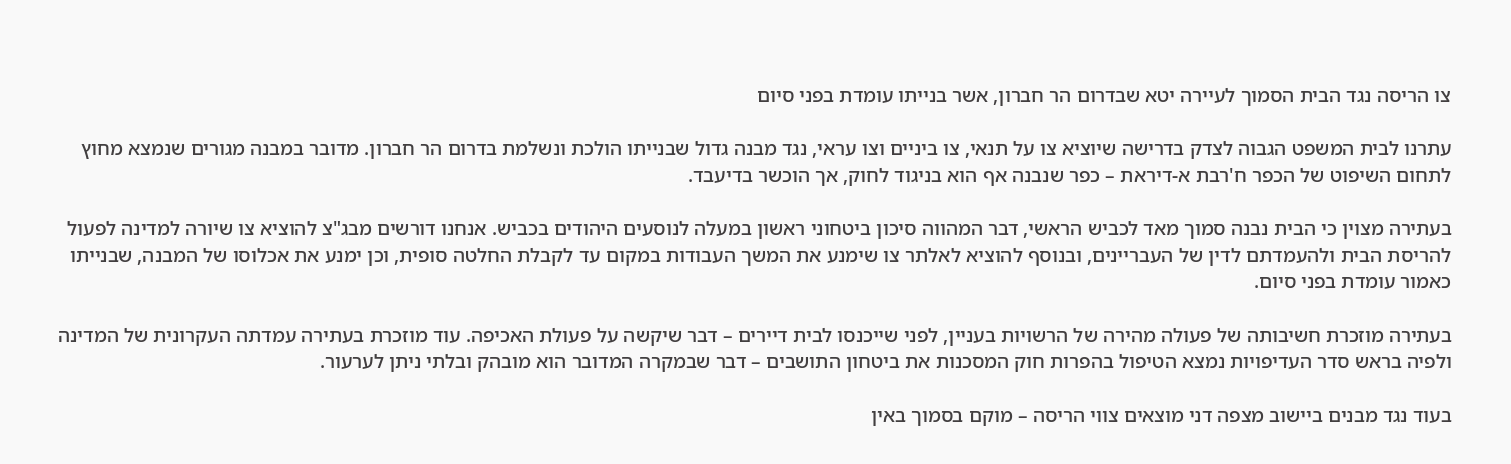צו הריסה נגד הבית הסמוך לעיירה יטא שבדרום הר חברון, אשר בנייתו עומדת בפני סיום

עתרנו לבית המשפט הגבוה לצדק בדרישה שיוציא צו על תנאי, צו ביניים וצו עראי, נגד מבנה גדול שבנייתו הולכת ונשלמת בדרום הר חברון. מדובר במבנה מגורים שנמצא מחוץ לתחום השיפוט של הכפר ח'רבת א-דיראת – כפר שנבנה אף הוא בניגוד לחוק, אך הוכשר בדיעבד.

בעתירה מצוין כי הבית נבנה סמוך מאד לכביש הראשי, דבר המהווה סיכון ביטחוני ראשון במעלה לנוסעים היהודים בכביש. אנחנו דורשים מבג"צ להוציא צו שיורה למדינה לפעול להריסת הבית ולהעמדתם לדין של העבריינים, ובנוסף להוציא לאלתר צו שימנע את המשך העבודות במקום עד לקבלת החלטה סופית, וכן ימנע את אכלוסו של המבנה, שבנייתו כאמור עומדת בפני סיום.

בעתירה מוזכרת חשיבותה של פעולה מהירה של הרשויות בעניין, לפני שייכנסו לבית דיירים – דבר שיקשה על פעולת האכיפה. עוד מוזכרת בעתירה עמדתה העקרונית של המדינה ולפיה בראש סדר העדיפויות נמצא הטיפול בהפרות חוק המסכנות את ביטחון התושבים – דבר שבמקרה המדובר הוא מובהק ובלתי ניתן לערעור.

בעוד נגד מבנים ביישוב מצפה דני מוצאים צווי הריסה – מוקם בסמוך באין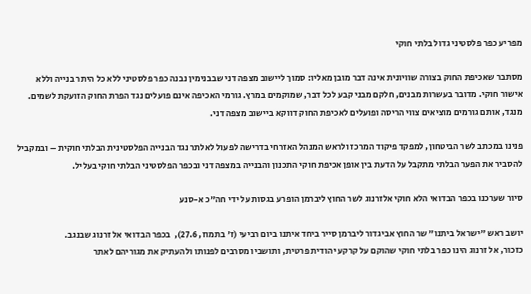מפריע כפר פלסטיני גדול בלתי חוקי

מסתבר שאכיפת החוק בצורה שוויונית אינה דבר מובן מאליו: סמוך ליישוב מצפה דני שבבנימין נבנה כפר פלסטיני ללא כל היתר בנייה וללא אישור חוקי. מדובר בעשרות מבנים, חלקם מבני קבע לכל דבר, שמוקמים במרץ. גורמי האכיפה אינם פועלים נגד הפרת החוק הזועקת לשמים. מנגד, אותם גורמים מוציאים צווי הריסה ופועלים לאכיפת החוק דווקא ביישוב מצפה דני.

פנינו במכתב לשר הביטחון, למפקד פיקוד המרכז ולראש המנהל האזרחי בדרישה לפעול לאלתר נגד הבנייה הפלסטינית הבלתי חוקית – ובמקביל להסביר את הפער הבלתי מתקבל על הדעת בין אופן אכיפת חוקי התכנון והבנייה במצפה דני ובכפר הפלסטיני הבלתי חוקי בעליל.

סיור שערכנו בכפר הבדואי הלא חוקי אלזרנוג לשר החוץ ליברמן הופרע בגסות על ידי חה"כ א-סנע

יושב ראש "ישראל ביתנו" שר החוץ אביגדור ליברמן סייר ביחד איתנו ביום רביעי (ז' בתמוז, 27.6),  בכפר הבדואי אל זרנוג שבנגב.
כזכור, אל זרנוג הינו כפר בלתי חוקי שהוקם על קרקע יהודית פרטית, ותושביו מסרבים לפנותו ולהעתיק את מגוריהם לאתר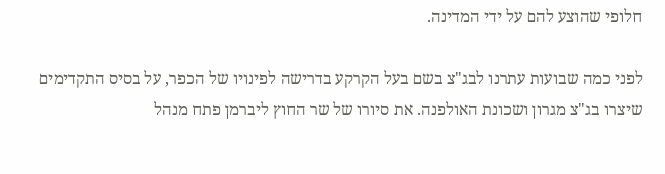חלופי שהוצע להם על ידי המדינה.

לפני כמה שבועות עתרנו לבג"צ בשם בעל הקרקע בדרישה לפינויו של הכפר, על בסיס התקדימים שיצרו בג"צ מגרון ושכונת האולפנה. את סיורו של שר החוץ ליברמן פתח מנהל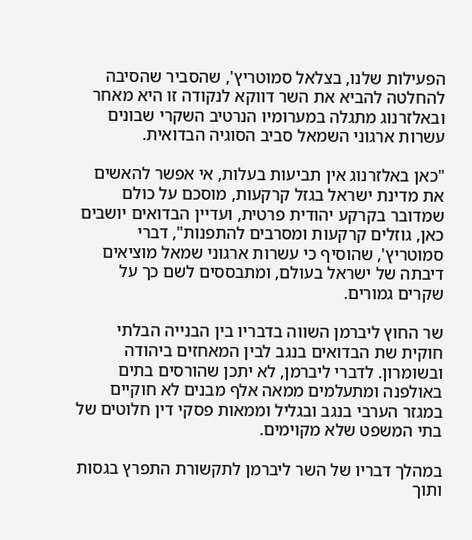הפעילות שלנו, בצלאל סמוטריץ', שהסביר שהסיבה להחלטה להביא את השר דווקא לנקודה זו היא מאחר ובאלזרנוג מתגלה במערומיו הנרטיב השקרי שבונים עשרות ארגוני השמאל סביב הסוגיה הבדואית.

"כאן באלזרנוג אין תביעות בעלות, אי אפשר להאשים את מדינת ישראל בגזל קרקעות, מוסכם על כולם שמדובר בקרקע יהודית פרטית, ועדיין הבדואים יושבים כאן, גוזלים קרקעות ומסרבים להתפנות", דברי סמוטריץ', שהוסיף כי עשרות ארגוני שמאל מוציאים דיבתה של ישראל בעולם, ומתבססים לשם כך על שקרים גמורים.

שר החוץ ליברמן השווה בדבריו בין הבנייה הבלתי חוקית שת הבדואים בנגב לבין המאחזים ביהודה ובשומרון. לדברי ליברמן, לא יתכן שהורסים בתים באולפנה ומתעלמים ממאה אלף מבנים לא חוקיים במגזר הערבי בנגב ובגליל וממאות פסקי דין חלוטים של בתי המשפט שלא מקוימים.

במהלך דבריו של השר ליברמן לתקשורת התפרץ בגסות ותוך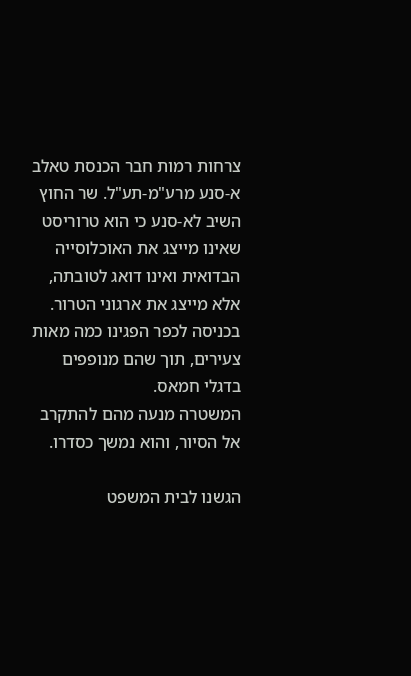צרחות רמות חבר הכנסת טאלב א-סנע מרע"מ-תע"ל. שר החוץ השיב לא-סנע כי הוא טרוריסט שאינו מייצג את האוכלוסייה הבדואית ואינו דואג לטובתה, אלא מייצג את ארגוני הטרור.
בכניסה לכפר הפגינו כמה מאות צעירים, תוך שהם מנופפים בדגלי חמאס.
המשטרה מנעה מהם להתקרב אל הסיור, והוא נמשך כסדרו.

הגשנו לבית המשפט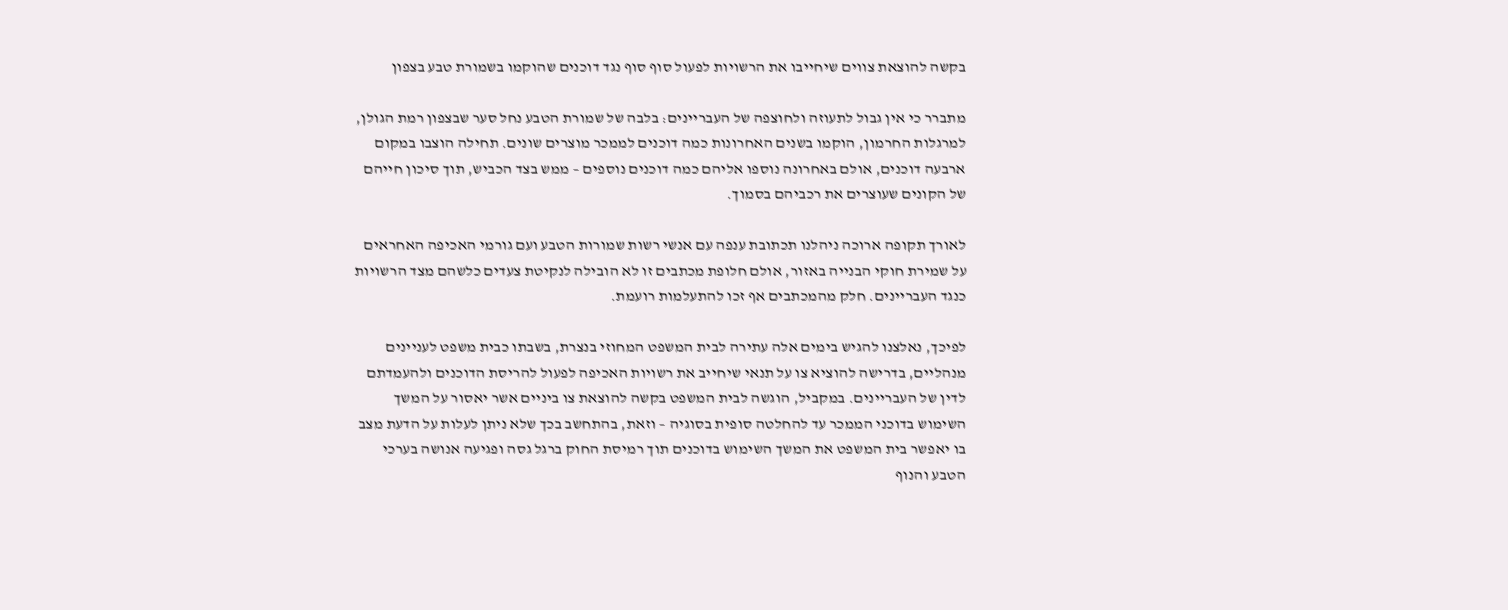בקשה להוצאת צווים שיחייבו את הרשויות לפעול סוף סוף נגד דוכנים שהוקמו בשמורת טבע בצפון

מתברר כי אין גבול לתעוזה ולחוצפה של העבריינים: בלבה של שמורת הטבע נחל סער שבצפון רמת הגולן, למרגלות החרמון, הוקמו בשנים האחרונות כמה דוכנים לממכר מוצרים שונים. תחילה הוצבו במקום ארבעה דוכנים, אולם באחרונה נוספו אליהם כמה דוכנים נוספים – ממש בצד הכביש, תוך סיכון חייהם של הקונים שעוצרים את רכביהם בסמוך.

לאורך תקופה ארוכה ניהלנו תכתובת ענפה עם אנשי רשות שמורות הטבע ועם גורמי האכיפה האחראים על שמירת חוקי הבנייה באזור, אולם חלופת מכתבים זו לא הובילה לנקיטת צעדים כלשהם מצד הרשויות כנגד העבריינים. חלק מהמכתבים אף זכו להתעלמות רועמת.

לפיכך, נאלצנו להגיש בימים אלה עתירה לבית המשפט המחוזי בנצרת, בשבתו כבית משפט לעניינים מנהליים, בדרישה להוציא צו על תנאי שיחייב את רשויות האכיפה לפעול להריסת הדוכנים ולהעמדתם לדין של העבריינים. במקביל, הוגשה לבית המשפט בקשה להוצאת צו ביניים אשר יאסור על המשך השימוש בדוכני הממכר עד להחלטה סופית בסוגיה – וזאת, בהתחשב בכך שלא ניתן לעלות על הדעת מצב בו יאפשר בית המשפט את המשך השימוש בדוכנים תוך רמיסת החוק ברגל גסה ופגיעה אנושה בערכי הטבע והנוף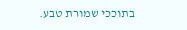בתוככי שמורת טבע.